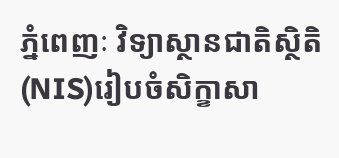ភ្នំពេញៈ វិទ្យាស្ថានជាតិស្ថិតិ(NIS)រៀបចំសិក្ខាសា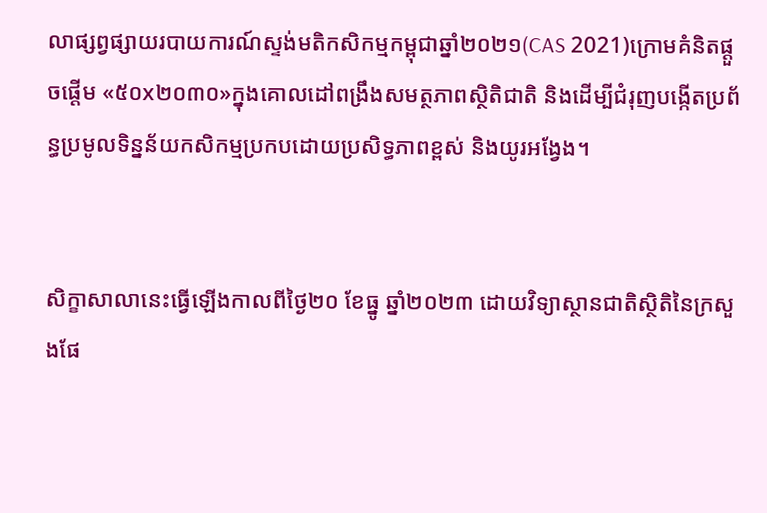លាផ្សព្វផ្សាយរបាយការណ៍ស្ទង់មតិកសិកម្មកម្ពុជាឆ្នាំ២០២១(CAS 2021)ក្រោមគំនិតផ្តួចផ្តើម «៥០x២០៣០»ក្នុងគោលដៅពង្រឹងសមត្ថភាពស្ថិតិជាតិ និងដើម្បីជំរុញបង្កើតប្រព័ន្ធប្រមូលទិន្នន័យកសិកម្មប្រកបដោយប្រសិទ្ធភាពខ្ពស់ និងយូរអង្វែង។


សិក្ខាសាលានេះធ្វើឡើងកាលពីថ្ងៃ២០ ខែធ្នូ ឆ្នាំ២០២៣ ដោយវិទ្យាស្ថានជាតិស្ថិតិនៃក្រសួងផែ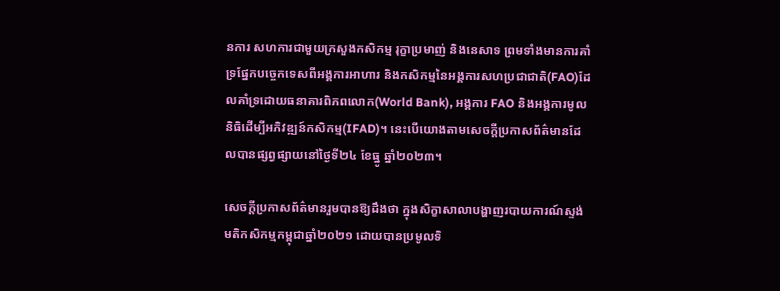នការ សហការជាមួយក្រសួងកសិកម្ម រុក្ខាប្រមាញ់ និងនេសាទ ព្រមទាំងមានការគាំទ្រផ្នែកបច្ចេកទេសពីអង្គការអាហារ និងកសិកម្មនៃអង្គការសហប្រជាជាតិ(FAO)ដែលគាំទ្រដោយធនាគារពិភពលោក(World Bank), អង្គការ FAO និងអង្គការមូលនិធិដើម្បីអភិវឌ្ឍន៍កសិកម្ម(IFAD)។ នេះបើយោងតាមសេចក្តីប្រកាសព័ត៌មានដែលបានផ្សព្វផ្សាយនៅថ្ងៃទី២៤ ខែធ្នូ ឆ្នាំ២០២៣។

សេចក្តីប្រកាសព័ត៌មានរួមបានឱ្យដឹងថា ក្នុងសិក្ខាសាលាបង្ហាញរបាយការណ៍ស្ទង់មតិកសិកម្មកម្ពុជាឆ្នាំ២០២១ ដោយបានប្រមូលទិ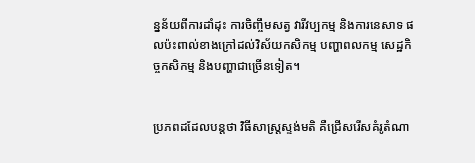ន្នន័យពីការដាំដុះ ការចិញ្ចឹមសត្វ វារីវប្បកម្ម និងការនេសាទ ផលប៉ះពាល់ខាងក្រៅដល់វិស័យកសិកម្ម បញ្ហាពលកម្ម សេដ្ឋកិច្ចកសិកម្ម និងបញ្ហាជាច្រើនទៀត។


ប្រភពដដែលបន្តថា វិធីសាស្ត្រស្ទង់មតិ គឺជ្រើសរើសគំរូតំណា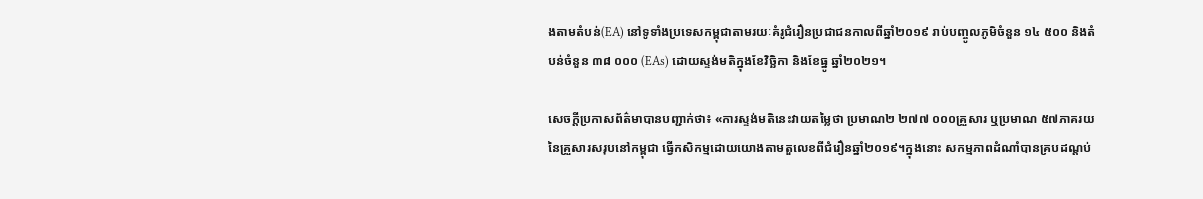ងតាមតំបន់(EA) នៅទូទាំងប្រទេសកម្ពុជាតាមរយៈគំរូជំរឿនប្រជាជនកាលពីឆ្នាំ២០១៩ រាប់បញ្ចូលភូមិចំនួន ១៤ ៥០០ និងតំបន់ចំនួន ៣៨ ០០០ (EAs) ដោយស្ទង់មតិក្នុងខែវិច្ឆិកា និងខែធ្នូ ឆ្នាំ២០២១។

សេចក្តីប្រកាសព័ត៌មាបានបញ្ជាក់ថា៖ «ការស្ទង់មតិនេះវាយតម្លៃថា ប្រមាណ២ ២៧៧ ០០០គ្រួសារ ឬប្រមាណ ៥៧ភាគរយនៃគ្រួសារសរុបនៅកម្ពុជា ធ្វើកសិកម្មដោយយោងតាមតួលេខពីជំរឿនឆ្នាំ២០១៩។ក្នុងនោះ សកម្មភាពដំណាំបានគ្របដណ្តប់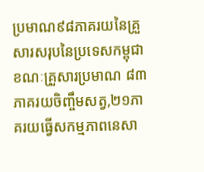ប្រមាណ៩៨ភាគរយនៃគ្រួសារសរុបនៃប្រទេសកម្ពុជា ខណៈគ្រួសារប្រមាណ ៨៣ភាគរយចិញ្ចឹមសត្វ,២១ភាគរយធ្វើសកម្មភាពនេសា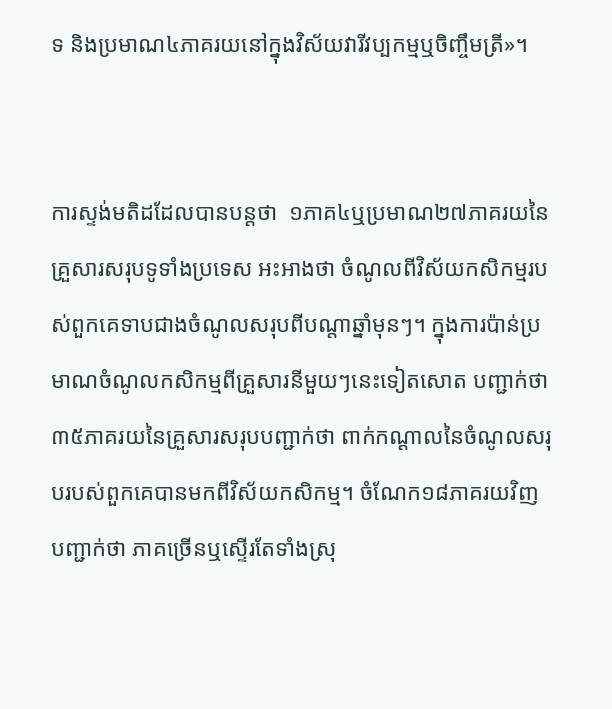ទ និងប្រមាណ៤ភាគរយនៅក្នុងវិស័យវារីវប្បកម្មឬចិញ្ចឹមត្រី»។


ការស្ទង់មតិដដែលបានបន្តថា  ១ភាគ៤ឬប្រមាណ២៧ភាគរយនៃគ្រួសារសរុបទូទាំងប្រទេស អះអាងថា ចំណូលពីវិស័យកសិកម្មរបស់ពួកគេទាបជាងចំណូលសរុបពីបណ្តាឆ្នាំមុនៗ។ ក្នុងការប៉ាន់ប្រមាណចំណូលកសិកម្មពីគ្រួសារនីមួយៗនេះទៀតសោត បញ្ជាក់ថា ៣៥ភាគរយនៃគ្រួសារសរុបបញ្ជាក់ថា ពាក់កណ្តាលនៃចំណូលសរុបរបស់ពួកគេបានមកពីវិស័យកសិកម្ម។ ចំណែក១៨ភាគរយវិញ បញ្ជាក់ថា ភាគច្រើនឬស្ទើរតែទាំងស្រុ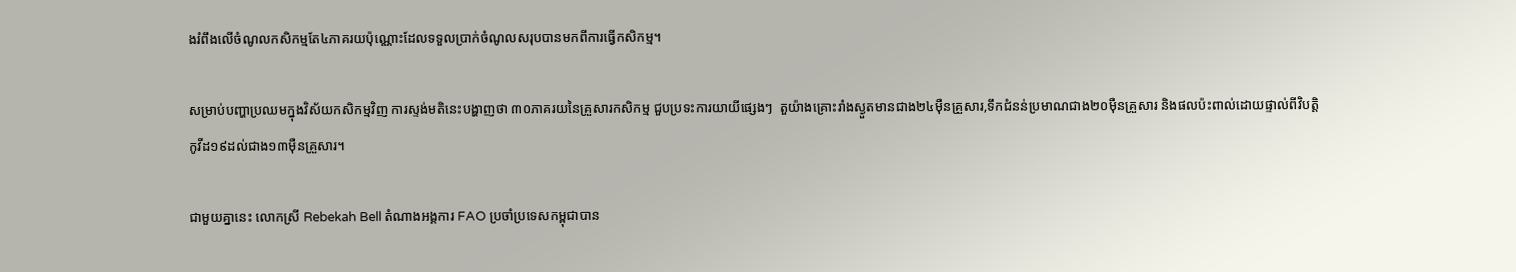ងរំពឹងលើចំណូលកសិកម្មតែ៤ភាគរយប៉ុណ្ណោះដែលទទួលប្រាក់ចំណូលសរុបបានមកពីការធ្វើកសិកម្ម។

សម្រាប់បញ្ហាប្រឈមក្នុងវិស័យកសិកម្មវិញ ការស្ទង់មតិនេះបង្ហាញថា ៣០ភាគរយនៃគ្រួសារកសិកម្ម ជួបប្រទះការយាយីផ្សេងៗ  តួយ៉ាងគ្រោះរាំងស្ងួតមានជាង២៤ម៉ឺនគ្រួសារ,ទឹកជំនន់ប្រមាណជាង២០ម៉ឺនគ្រួសារ និងផលប៉ះពាល់ដោយផ្ទាល់ពីវិបត្តិកូវីដ១៩ដល់ជាង១៣ម៉ឺនគ្រួសារ។

ជាមួយគ្នានេះ លោកស្រី Rebekah Bell តំណាងអង្គការ FAO ប្រចាំប្រទេសកម្ពុជាបាន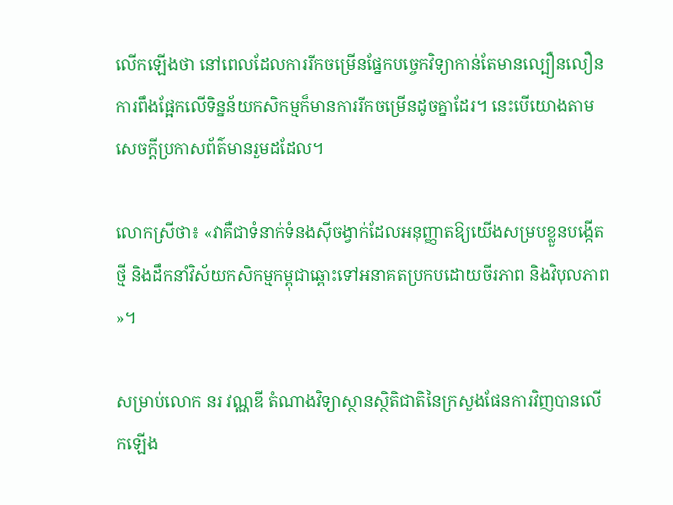លើកឡើងថា នៅពេលដែលការរីកចម្រើនផ្នែកបច្ចេកវិទ្យាកាន់តែមានល្បឿនលឿន ការពឹងផ្អែកលើទិន្នន័យកសិកម្មក៏មានការរីកចម្រើនដូចគ្នាដែរ។ នេះបើយោងតាមសេចក្តីប្រកាសព័ត៌មានរួមដដែល។

លោកស្រីថា៖ «វាគឺជាទំនាក់ទំនងស៊ីចង្វាក់ដែលអនុញ្ញាតឱ្យយើងសម្របខ្លួនបង្កើតថ្មី និងដឹកនាំវិស័យកសិកម្មកម្ពុជាឆ្ពោះទៅអនាគតប្រកបដោយចីរភាព និងវិបុលភាព»។

សម្រាប់លោក នរ វណ្ណឌី តំណាងវិទ្យាស្ថានស្ថិតិជាតិនៃក្រសួងផែនការវិញបានលើកឡើង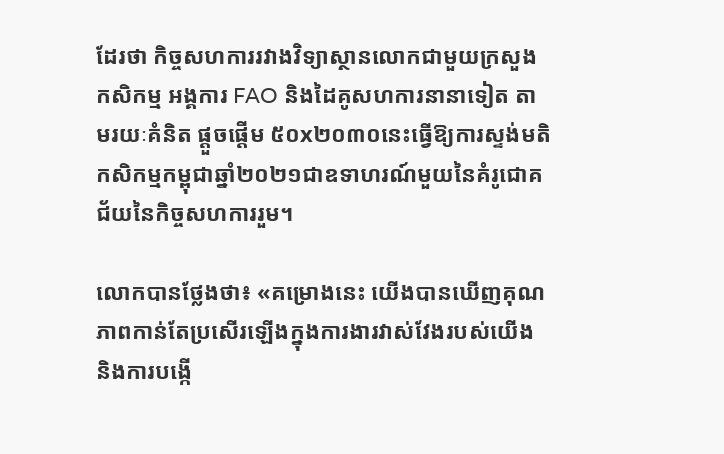ដែរថា កិច្ចសហការរវាងវិទ្យាស្ថានលោកជាមួយក្រសួងកសិកម្ម អង្គការ FAO និងដៃគូសហការនានាទៀត តាមរយៈគំនិត ផ្តួចផ្តើម ៥០x២០៣០នេះធ្វើឱ្យការស្ទង់មតិកសិកម្មកម្ពុជាឆ្នាំ២០២១ជាឧទាហរណ៍មួយនៃគំរូជោគជ័យនៃកិច្ចសហការរួម។

លោកបានថ្លែងថា៖ «គម្រោងនេះ យើងបានឃើញគុណភាពកាន់តែប្រសើរឡើងក្នុងការងារវាស់វែងរបស់យើង និងការបង្កើ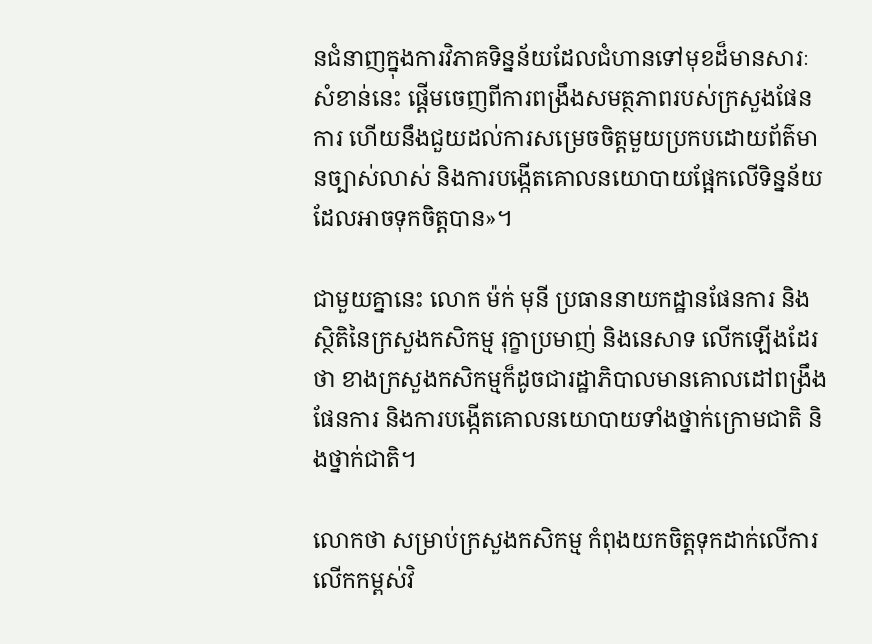នជំនាញក្នុងការវិភាគទិន្នន័យដែលជំហានទៅមុខដ៏មានសារៈសំខាន់នេះ ផ្តើមចេញពីការពង្រឹងសមត្ថភាពរបស់ក្រសួងផែនការ ហើយនឹងជួយដល់ការសម្រេចចិត្តមួយប្រកបដោយព័ត៌មានច្បាស់លាស់ និងការបង្កើតគោលនយោបាយផ្អែកលើទិន្នន័យដែលអាចទុកចិត្តបាន»។

ជាមួយគ្នានេះ លោក ម៉ក់ មុនី ប្រធាននាយកដ្ឋានផែនការ និងស្ថិតិនៃក្រសួងកសិកម្ម រុក្ខាប្រមាញ់ និងនេសាទ លើកឡើងដែរថា ខាងក្រសួងកសិកម្មក៏ដូចជារដ្ឋាភិបាលមានគោលដៅពង្រឹងផែនការ និងការបង្កើតគោលនយោបាយទាំងថ្នាក់ក្រោមជាតិ និងថ្នាក់ជាតិ។

លោកថា សម្រាប់ក្រសួងកសិកម្ម កំពុងយកចិត្តទុកដាក់លើការលើកកម្ពស់វិ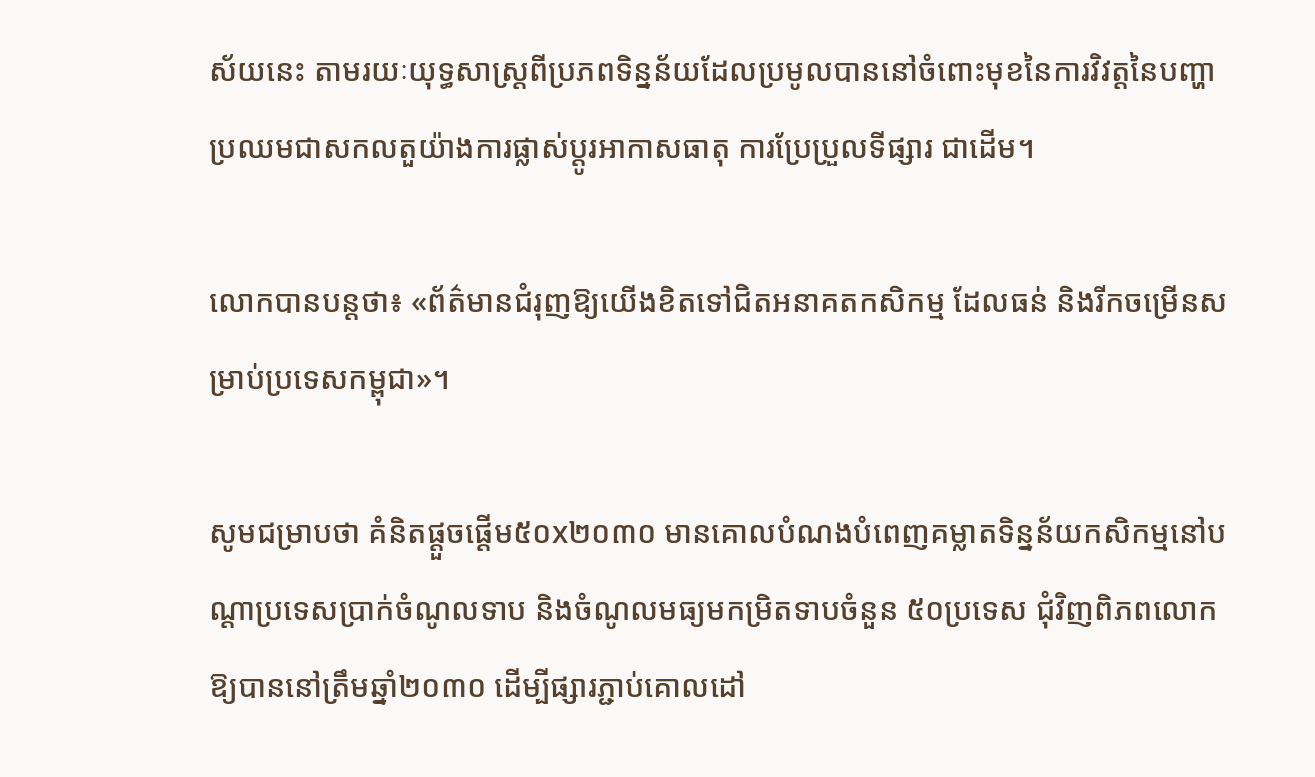ស័យនេះ តាមរយៈយុទ្ធសាស្ត្រពីប្រភពទិន្នន័យដែលប្រមូលបាននៅចំពោះមុខនៃការវិវត្តនៃបញ្ហាប្រឈមជាសកលតួយ៉ាងការផ្លាស់ប្តូរអាកាសធាតុ ការប្រែប្រួលទីផ្សារ ជាដើម។

លោកបានបន្តថា៖ «ព័ត៌មានជំរុញឱ្យយើងខិតទៅជិតអនាគតកសិកម្ម ដែលធន់ និងរីកចម្រើនសម្រាប់ប្រទេសកម្ពុជា»។

សូមជម្រាបថា គំនិតផ្តួចផ្តើម៥០x២០៣០ មានគោលបំណងបំពេញគម្លាតទិន្នន័យកសិកម្មនៅបណ្តាប្រទេសប្រាក់ចំណូលទាប និងចំណូលមធ្យមកម្រិតទាបចំនួន ៥០ប្រទេស ជុំវិញពិភពលោកឱ្យបាននៅត្រឹមឆ្នាំ២០៣០ ដើម្បីផ្សារភ្ជាប់គោលដៅ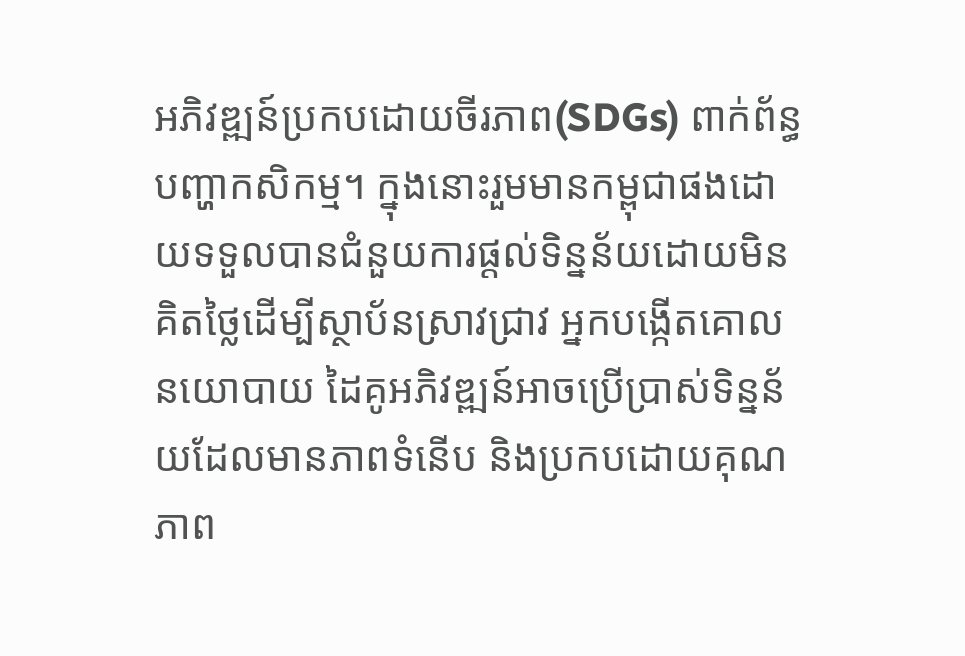អភិវឌ្ឍន៍ប្រកបដោយចីរភាព(SDGs) ពាក់ព័ន្ធបញ្ហាកសិកម្ម។ ក្នុងនោះរួមមានកម្ពុជាផងដោយទទួលបានជំនួយការផ្តល់ទិន្នន័យដោយមិនគិតថ្លៃដើម្បីស្ថាប័នស្រាវជ្រាវ អ្នកបង្កើតគោលនយោបាយ ដៃគូអភិវឌ្ឍន៍អាចប្រើប្រាស់ទិន្នន័យដែលមានភាពទំនើប និងប្រកបដោយគុណភាព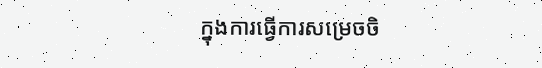ក្នុងការធ្វើការសម្រេចចិ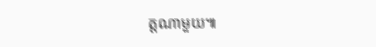ត្តណាមួយ៕